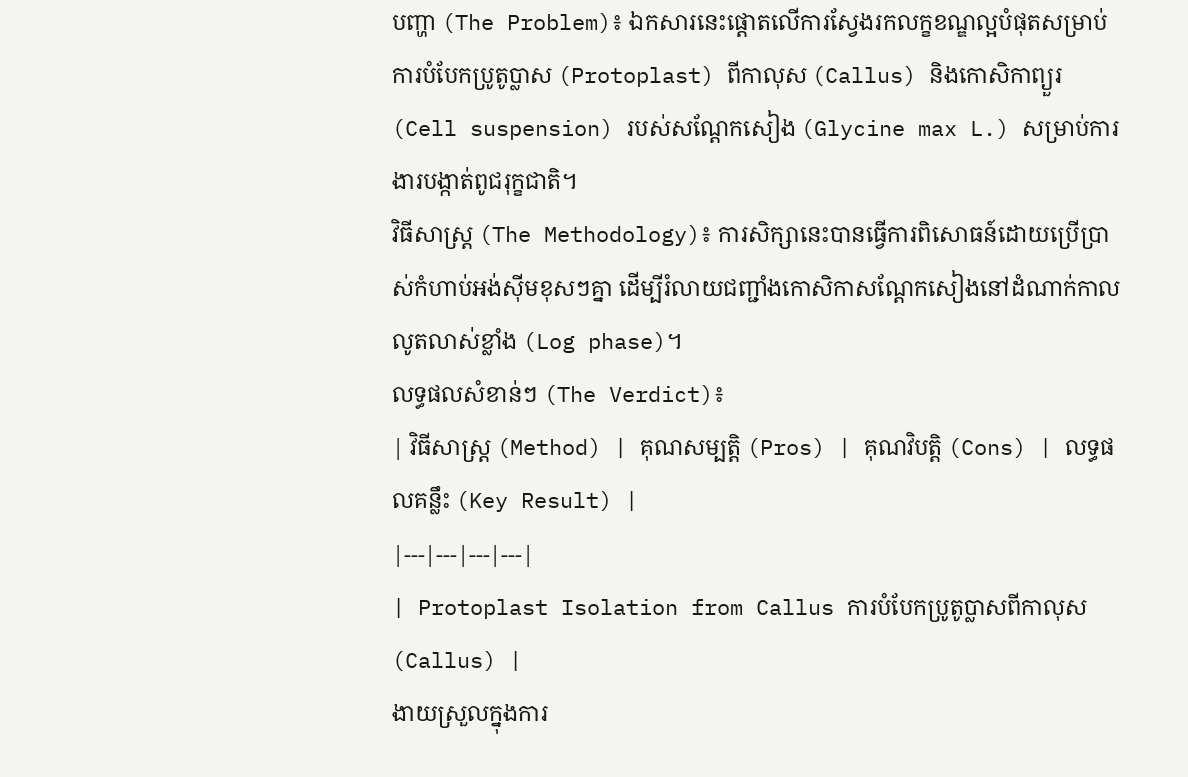បញ្ហា (The Problem)៖ ឯកសារនេះផ្តោតលើការស្វែងរកលក្ខខណ្ឌល្អបំផុតសម្រាប់ការបំបែកប្រូតូប្លាស (Protoplast) ពីកាលុស (Callus) និងកោសិកាព្យួរ (Cell suspension) របស់សណ្តែកសៀង (Glycine max L.) សម្រាប់ការងារបង្កាត់ពូជរុក្ខជាតិ។
វិធីសាស្ត្រ (The Methodology)៖ ការសិក្សានេះបានធ្វើការពិសោធន៍ដោយប្រើប្រាស់កំហាប់អង់ស៊ីមខុសៗគ្នា ដើម្បីរំលាយជញ្ជាំងកោសិកាសណ្តែកសៀងនៅដំណាក់កាលលូតលាស់ខ្លាំង (Log phase)។
លទ្ធផលសំខាន់ៗ (The Verdict)៖
| វិធីសាស្ត្រ (Method) | គុណសម្បត្តិ (Pros) | គុណវិបត្តិ (Cons) | លទ្ធផលគន្លឹះ (Key Result) |
|---|---|---|---|
| Protoplast Isolation from Callus ការបំបែកប្រូតូប្លាសពីកាលុស (Callus) |
ងាយស្រួលក្នុងការ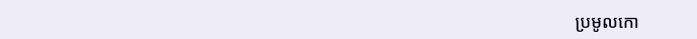ប្រមូលកោ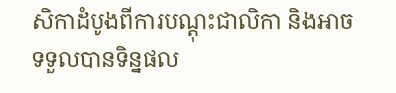សិកាដំបូងពីការបណ្តុះជាលិកា និងអាចទទួលបានទិន្នផល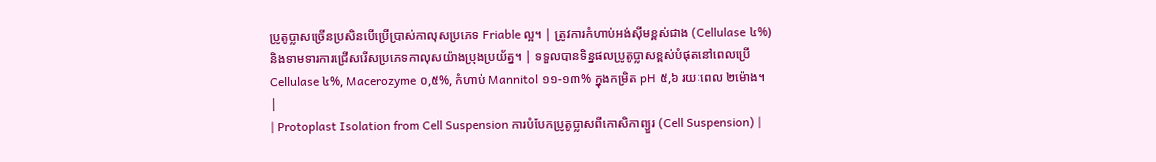ប្រូតូប្លាសច្រើនប្រសិនបើប្រើប្រាស់កាលុសប្រភេទ Friable ល្អ។ | ត្រូវការកំហាប់អង់ស៊ីមខ្ពស់ជាង (Cellulase ៤%) និងទាមទារការជ្រើសរើសប្រភេទកាលុសយ៉ាងប្រុងប្រយ័ត្ន។ | ទទួលបានទិន្នផលប្រូតូប្លាសខ្ពស់បំផុតនៅពេលប្រើ Cellulase ៤%, Macerozyme ០,៥%, កំហាប់ Mannitol ១១-១៣% ក្នុងកម្រិត pH ៥,៦ រយៈពេល ២ម៉ោង។ |
| Protoplast Isolation from Cell Suspension ការបំបែកប្រូតូប្លាសពីកោសិកាព្យួរ (Cell Suspension) |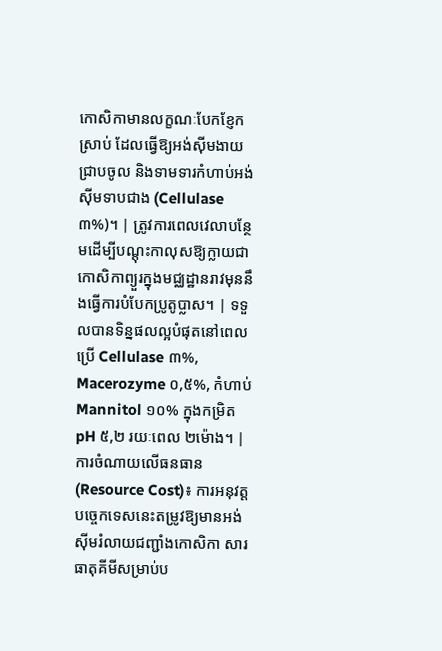កោសិកាមានលក្ខណៈបែកខ្ញែកស្រាប់ ដែលធ្វើឱ្យអង់ស៊ីមងាយជ្រាបចូល និងទាមទារកំហាប់អង់ស៊ីមទាបជាង (Cellulase ៣%)។ | ត្រូវការពេលវេលាបន្ថែមដើម្បីបណ្តុះកាលុសឱ្យក្លាយជាកោសិកាព្យួរក្នុងមជ្ឈដ្ឋានរាវមុននឹងធ្វើការបំបែកប្រូតូប្លាស។ | ទទួលបានទិន្នផលល្អបំផុតនៅពេលប្រើ Cellulase ៣%, Macerozyme ០,៥%, កំហាប់ Mannitol ១០% ក្នុងកម្រិត pH ៥,២ រយៈពេល ២ម៉ោង។ |
ការចំណាយលើធនធាន (Resource Cost)៖ ការអនុវត្តបច្ចេកទេសនេះតម្រូវឱ្យមានអង់ស៊ីមរំលាយជញ្ជាំងកោសិកា សារធាតុគីមីសម្រាប់ប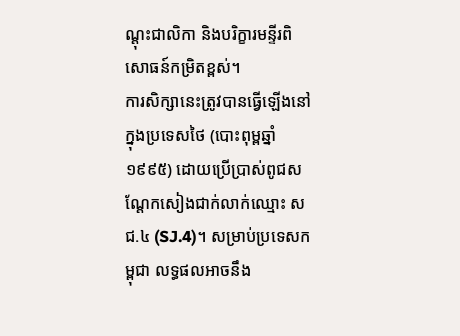ណ្តុះជាលិកា និងបរិក្ខារមន្ទីរពិសោធន៍កម្រិតខ្ពស់។
ការសិក្សានេះត្រូវបានធ្វើឡើងនៅក្នុងប្រទេសថៃ (បោះពុម្ពឆ្នាំ ១៩៩៥) ដោយប្រើប្រាស់ពូជសណ្តែកសៀងជាក់លាក់ឈ្មោះ សជ.៤ (SJ.4)។ សម្រាប់ប្រទេសកម្ពុជា លទ្ធផលអាចនឹង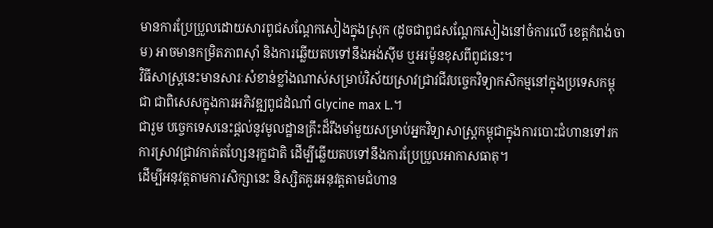មានការប្រែប្រួលដោយសារពូជសណ្តែកសៀងក្នុងស្រុក (ដូចជាពូជសណ្តែកសៀងនៅចំការលើ ខេត្តកំពង់ចាម) អាចមានកម្រិតភាពស៊ាំ និងការឆ្លើយតបទៅនឹងអង់ស៊ីម ឬអរម៉ូនខុសពីពូជនេះ។
វិធីសាស្ត្រនេះមានសារៈសំខាន់ខ្លាំងណាស់សម្រាប់វិស័យស្រាវជ្រាវជីវបច្ចេកវិទ្យាកសិកម្មនៅក្នុងប្រទេសកម្ពុជា ជាពិសេសក្នុងការអភិវឌ្ឍពូជដំណាំ Glycine max L.។
ជារួម បច្ចេកទេសនេះផ្តល់នូវមូលដ្ឋានគ្រឹះដ៏រឹងមាំមួយសម្រាប់អ្នកវិទ្យាសាស្ត្រកម្ពុជាក្នុងការបោះជំហានទៅរកការស្រាវជ្រាវកាត់តហ្សែនរុក្ខជាតិ ដើម្បីឆ្លើយតបទៅនឹងការប្រែប្រួលអាកាសធាតុ។
ដើម្បីអនុវត្តតាមការសិក្សានេះ និស្សិតគួរអនុវត្តតាមជំហាន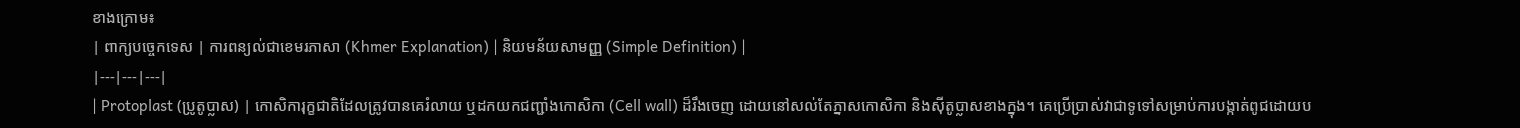ខាងក្រោម៖
| ពាក្យបច្ចេកទេស | ការពន្យល់ជាខេមរភាសា (Khmer Explanation) | និយមន័យសាមញ្ញ (Simple Definition) |
|---|---|---|
| Protoplast (ប្រូតូប្លាស) | កោសិការុក្ខជាតិដែលត្រូវបានគេរំលាយ ឬដកយកជញ្ជាំងកោសិកា (Cell wall) ដ៏រឹងចេញ ដោយនៅសល់តែភ្នាសកោសិកា និងស៊ីតូប្លាសខាងក្នុង។ គេប្រើប្រាស់វាជាទូទៅសម្រាប់ការបង្កាត់ពូជដោយប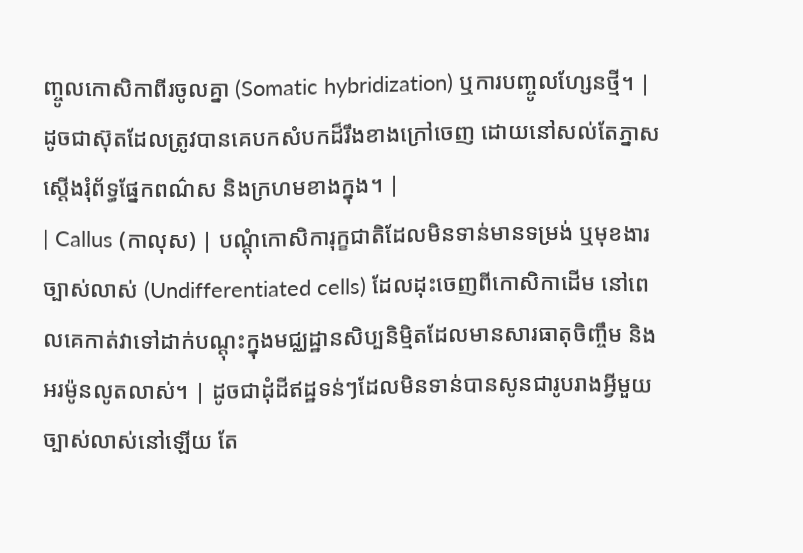ញ្ចូលកោសិកាពីរចូលគ្នា (Somatic hybridization) ឬការបញ្ចូលហ្សែនថ្មី។ | ដូចជាស៊ុតដែលត្រូវបានគេបកសំបកដ៏រឹងខាងក្រៅចេញ ដោយនៅសល់តែភ្នាសស្ដើងរុំព័ទ្ធផ្នែកពណ៌ស និងក្រហមខាងក្នុង។ |
| Callus (កាលុស) | បណ្តុំកោសិការុក្ខជាតិដែលមិនទាន់មានទម្រង់ ឬមុខងារច្បាស់លាស់ (Undifferentiated cells) ដែលដុះចេញពីកោសិកាដើម នៅពេលគេកាត់វាទៅដាក់បណ្តុះក្នុងមជ្ឈដ្ឋានសិប្បនិម្មិតដែលមានសារធាតុចិញ្ចឹម និងអរម៉ូនលូតលាស់។ | ដូចជាដុំដីឥដ្ឋទន់ៗដែលមិនទាន់បានសូនជារូបរាងអ្វីមួយច្បាស់លាស់នៅឡើយ តែ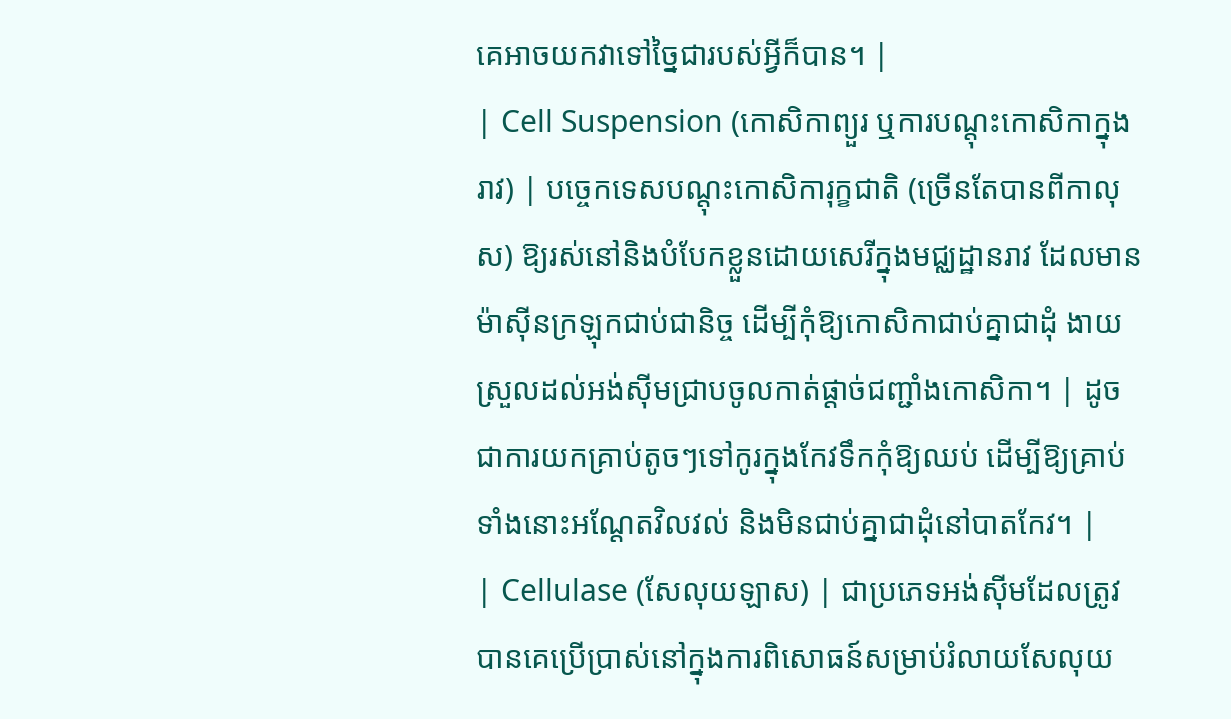គេអាចយកវាទៅច្នៃជារបស់អ្វីក៏បាន។ |
| Cell Suspension (កោសិកាព្យួរ ឬការបណ្តុះកោសិកាក្នុងរាវ) | បច្ចេកទេសបណ្តុះកោសិការុក្ខជាតិ (ច្រើនតែបានពីកាលុស) ឱ្យរស់នៅនិងបំបែកខ្លួនដោយសេរីក្នុងមជ្ឈដ្ឋានរាវ ដែលមានម៉ាស៊ីនក្រឡុកជាប់ជានិច្ច ដើម្បីកុំឱ្យកោសិកាជាប់គ្នាជាដុំ ងាយស្រួលដល់អង់ស៊ីមជ្រាបចូលកាត់ផ្តាច់ជញ្ជាំងកោសិកា។ | ដូចជាការយកគ្រាប់តូចៗទៅកូរក្នុងកែវទឹកកុំឱ្យឈប់ ដើម្បីឱ្យគ្រាប់ទាំងនោះអណ្តែតវិលវល់ និងមិនជាប់គ្នាជាដុំនៅបាតកែវ។ |
| Cellulase (សែលុយឡាស) | ជាប្រភេទអង់ស៊ីមដែលត្រូវបានគេប្រើប្រាស់នៅក្នុងការពិសោធន៍សម្រាប់រំលាយសែលុយ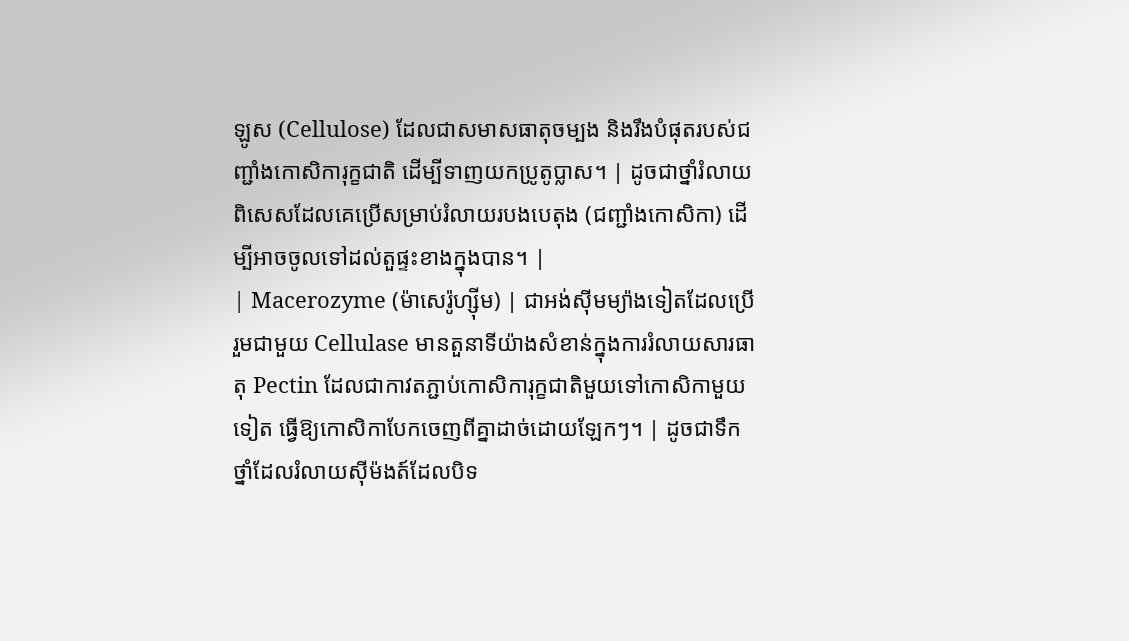ឡូស (Cellulose) ដែលជាសមាសធាតុចម្បង និងរឹងបំផុតរបស់ជញ្ជាំងកោសិការុក្ខជាតិ ដើម្បីទាញយកប្រូតូប្លាស។ | ដូចជាថ្នាំរំលាយពិសេសដែលគេប្រើសម្រាប់រំលាយរបងបេតុង (ជញ្ជាំងកោសិកា) ដើម្បីអាចចូលទៅដល់តួផ្ទះខាងក្នុងបាន។ |
| Macerozyme (ម៉ាសេរ៉ូហ្ស៊ីម) | ជាអង់ស៊ីមម្យ៉ាងទៀតដែលប្រើរួមជាមួយ Cellulase មានតួនាទីយ៉ាងសំខាន់ក្នុងការរំលាយសារធាតុ Pectin ដែលជាកាវតភ្ជាប់កោសិការុក្ខជាតិមួយទៅកោសិកាមួយទៀត ធ្វើឱ្យកោសិកាបែកចេញពីគ្នាដាច់ដោយឡែកៗ។ | ដូចជាទឹកថ្នាំដែលរំលាយស៊ីម៉ងត៍ដែលបិទ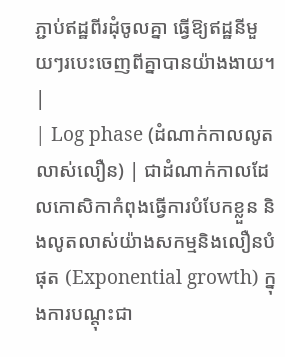ភ្ជាប់ឥដ្ឋពីរដុំចូលគ្នា ធ្វើឱ្យឥដ្ឋនីមួយៗរបេះចេញពីគ្នាបានយ៉ាងងាយ។ |
| Log phase (ដំណាក់កាលលូតលាស់លឿន) | ជាដំណាក់កាលដែលកោសិកាកំពុងធ្វើការបំបែកខ្លួន និងលូតលាស់យ៉ាងសកម្មនិងលឿនបំផុត (Exponential growth) ក្នុងការបណ្តុះជា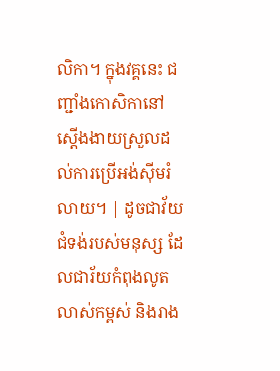លិកា។ ក្នុងវគ្គនេះ ជញ្ជាំងកោសិកានៅស្ដើងងាយស្រួលដល់ការប្រើអង់ស៊ីមរំលាយ។ | ដូចជាវ័យជំទង់របស់មនុស្ស ដែលជារ័យកំពុងលូតលាស់កម្ពស់ និងរាង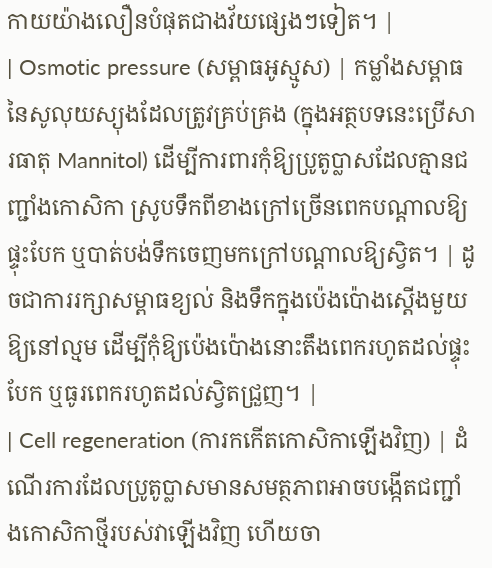កាយយ៉ាងលឿនបំផុតជាងវ័យផ្សេងៗទៀត។ |
| Osmotic pressure (សម្ពាធអូស្មូស) | កម្លាំងសម្ពាធនៃសូលុយស្យុងដែលត្រូវគ្រប់គ្រង (ក្នុងអត្ថបទនេះប្រើសារធាតុ Mannitol) ដើម្បីការពារកុំឱ្យប្រូតូប្លាសដែលគ្មានជញ្ជាំងកោសិកា ស្រូបទឹកពីខាងក្រៅច្រើនពេកបណ្តាលឱ្យផ្ទុះបែក ឬបាត់បង់ទឹកចេញមកក្រៅបណ្តាលឱ្យស្វិត។ | ដូចជាការរក្សាសម្ពាធខ្យល់ និងទឹកក្នុងប៉េងប៉ោងស្តើងមួយឱ្យនៅល្មម ដើម្បីកុំឱ្យប៉េងប៉ោងនោះតឹងពេករហូតដល់ផ្ទុះបែក ឬធូរពេករហូតដល់ស្វិតជ្រួញ។ |
| Cell regeneration (ការកកើតកោសិកាឡើងវិញ) | ដំណើរការដែលប្រូតូប្លាសមានសមត្ថភាពអាចបង្កើតជញ្ជាំងកោសិកាថ្មីរបស់វាឡើងវិញ ហើយចា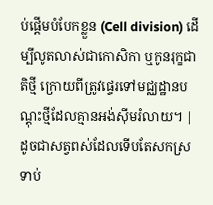ប់ផ្តើមបំបែកខ្លួន (Cell division) ដើម្បីលូតលាស់ជាកោសិកា ឬកូនរុក្ខជាតិថ្មី ក្រោយពីត្រូវផ្ទេរទៅមជ្ឈដ្ឋានបណ្តុះថ្មីដែលគ្មានអង់ស៊ីមរំលាយ។ | ដូចជាសត្វពស់ដែលទើបតែសកស្រទាប់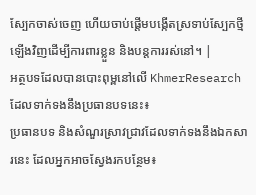ស្បែកចាស់ចេញ ហើយចាប់ផ្តើមបង្កើតស្រទាប់ស្បែកថ្មីឡើងវិញដើម្បីការពារខ្លួន និងបន្តការរស់នៅ។ |
អត្ថបទដែលបានបោះពុម្ពនៅលើ KhmerResearch ដែលទាក់ទងនឹងប្រធានបទនេះ៖
ប្រធានបទ និងសំណួរស្រាវជ្រាវដែលទាក់ទងនឹងឯកសារនេះ ដែលអ្នកអាចស្វែងរកបន្ថែម៖